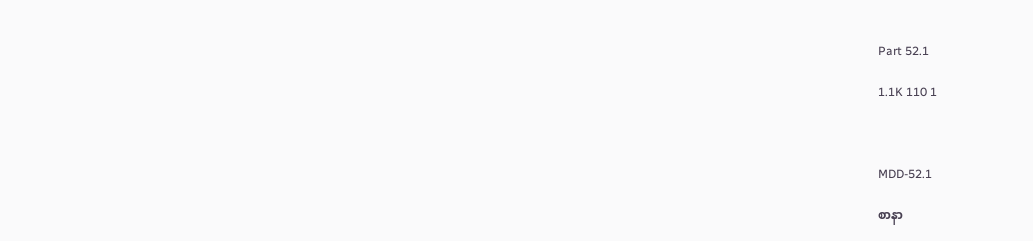Part 52.1

1.1K 110 1



MDD-52.1

စာနာ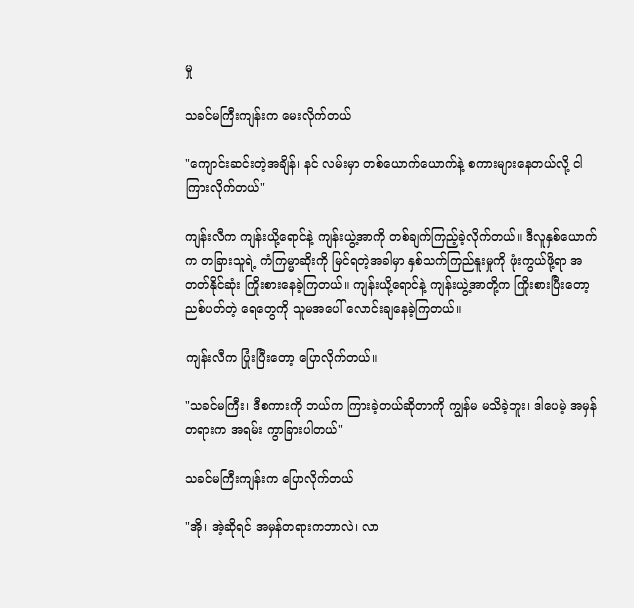မှု

သခင်မကြီးကျန်းက မေးလိုက်တယ်

"ကျောင်းဆင်းတဲ့အချိန်၊ နင် လမ်းမှာ တစ်ယောက်ယောက်နဲ့ စကားများနေတယ်လို့ ငါ ကြားလိုက်တယ်"

ကျန်းလီက ကျန်းယို့ရောင်နဲ့ ကျန်းယွဲ့အာကို တစ်ချက်ကြည့်ခဲ့လိုက်တယ်။ ဒီလူနှစ်ယောက်က တခြားသူရဲ့ ကံကြမ္မာဆိုးကို မြင်ရတဲ့အခါမှာ နှစ်သက်ကြည်နူးမှုကို ဖုံးကွယ်ဖို့ရာ အတတ်နိုင်ဆုံး ကြိုးစားနေခဲ့ကြတယ်။ ကျန်းယို့ရောင်နဲ့ ကျန်းယွဲ့အာတို့က ကြိုးစားပြီးတော့ ညစ်ပတ်တဲ့ ရေတွေကို သူမအပေါ် လောင်းချနေခဲ့ကြတယ်။

ကျန်းလီက ပြုံးပြီးတော့ ပြောလိုက်တယ်။

"သခင်မကြီး၊ ဒီစကားကို ဘယ်က ကြားခဲ့တယ်ဆိုတာကို ကျွန်မ မသိခဲ့ဘူး၊ ဒါပေမဲ့ အမှန်တရားက အရမ်း ကွာခြားပါတယ်"

သခင်မကြီးကျန်းက ပြောလိုက်တယ်

"အို၊ အဲ့ဆိုရင် အမှန်တရားကဘာလဲ၊ လာ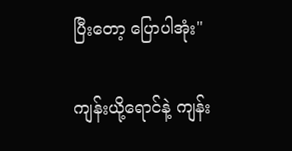ပြီးတော့ ပြောပါအုံး"

ကျန်းယို့ရောင်နဲ့ ကျန်း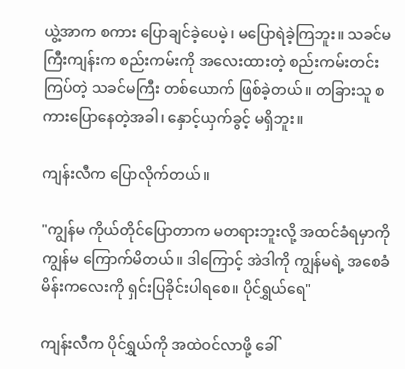ယွဲ့အာက စကား ပြောချင်ခဲ့ပေမဲ့၊ မပြောရဲခဲ့ကြဘူး။ သခင်မကြီးကျန်းက စည်းကမ်းကို အလေးထားတဲ့ စည်းကမ်းတင်းကြပ်တဲ့ သခင်မကြီး တစ်ယောက် ဖြစ်ခဲ့တယ်။ တခြားသူ စကားပြောနေတဲ့အခါ၊ နှောင့်ယှက်ခွင့် မရှိဘူး။

ကျန်းလီက ပြောလိုက်တယ်။

"ကျွန်မ ကိုယ်တိုင်ပြောတာက မတရားဘူးလို့ အထင်ခံရမှာကို ကျွန်မ ကြောက်မိတယ်။ ဒါကြောင့် အဲဒါကို ကျွန်မရဲ့ အစေခံမိန်းကလေးကို ရှင်းပြခိုင်းပါရစေ။ ပိုင်ရွှယ်ရေ"

ကျန်းလီက ပိုင်ရွှယ်ကို အထဲဝင်လာဖို့ ခေါ်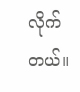လိုက်တယ်။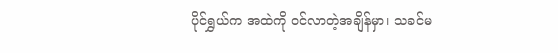ပိုင်ရွှယ်က အထဲကို ဝင်လာတဲ့အချိန်မှာ၊ သခင်မ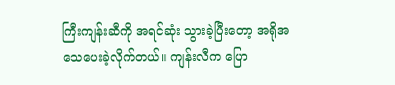ကြီးကျန်းဆီကို အရင်ဆုံး သွားခဲ့ပြီးတော့ အရိုအသေပေးခဲ့လိုက်တယ်။ ကျန်းလီက ပြော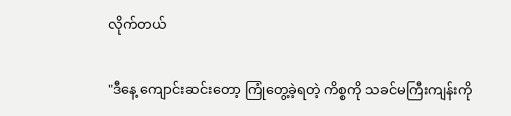လိုက်တယ်

"ဒီနေ့ ကျောင်းဆင်းတော့ ကြုံတွေ့ခဲ့ရတဲ့ ကိစ္စကို သခင်မကြီးကျန်းကို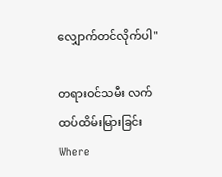လျှောက်တင်လိုက်ပါ"

တရားဝင်သမီး လက်ထပ်ထိမ်းမြားခြင်းWhere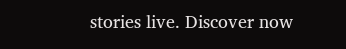stories live. Discover now